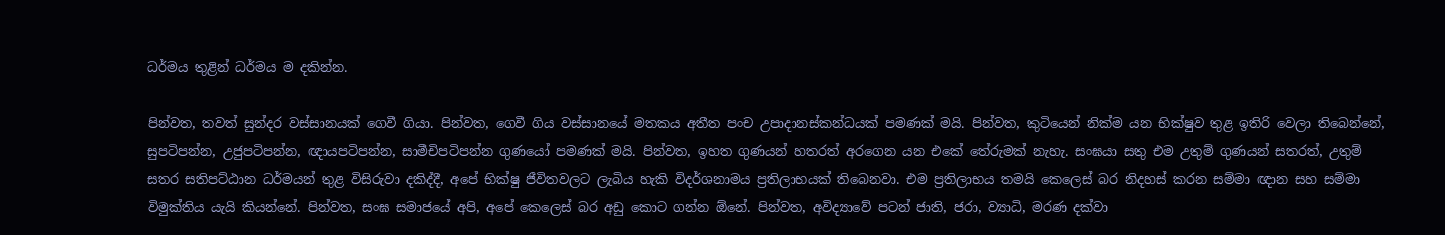ධර්මය තුළින් ධර්මය ම දකින්න.

පින්වත, තවත් සුන්දර වස්සානයක් ගෙවී ගියා. පින්වත, ගෙවී ගිය වස්සානයේ මතකය අතීත පංච උපාදානස්කන්ධයක් පමණක් මයි. පින්වත, කුටියෙන් නික්ම යන භික්ෂුව තුළ ඉතිරි වෙලා තිබෙන්නේ, සුපටිපන්න, උජුපටිපන්න, ඥායපටිපන්න, සාමීචිපටිපන්න ගුණයෝ පමණක් මයි. පින්වත, ඉහත ගුණයන් හතරත් අරගෙන යන එකේ තේරුමක් නැහැ. සංඝයා සතු එම උතුම් ගුණයන් සතරත්, උතුම් සතර සතිපට්ඨාන ධර්මයන් තුළ විසිරුවා දකිද්දී, අපේ භික්ෂු ජීවිතවලට ලැබිය හැකි විදර්ශනාමය ප්‍රතිලාභයක් තිබෙනවා. එම ප්‍රතිලාභය තමයි කෙලෙස් බර නිදහස් කරන සම්මා ඥාන සහ සම්මා විමුක්තිය යැයි කියන්නේ. පින්වත, සංඝ සමාජයේ අපි, අපේ කෙලෙස් බර අඩු කොට ගන්න ඕනේ. පින්වත, අවිද්‍යාවේ පටන් ජාති, ජරා, ව්‍යාධි, මරණ දක්වා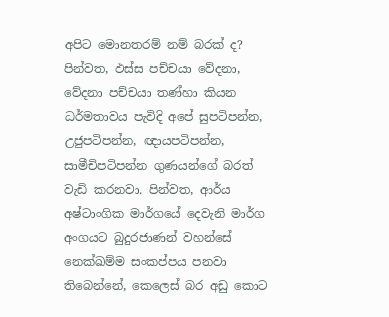අපිට මොනතරම් නම් බරක් ද? පින්වත, ඵස්ස පච්චයා වේදනා, වේදනා පච්චයා තණ්හා කියන ධර්මතාවය පැවිදි අපේ සුපටිපන්න, උජුපටිපන්න, ඥායපටිපන්න, සාමීචිපටිපන්න ගුණයන්ගේ බරත් වැඩි කරනවා. පින්වත, ආර්ය අෂ්ටාංගික මාර්ගයේ දෙවැනි මාර්ග අංගයට බුදුරජාණන් වහන්සේ නෙක්ඛම්ම සංකප්පය පනවා තිබෙන්නේ, කෙලෙස් බර අඩු කොට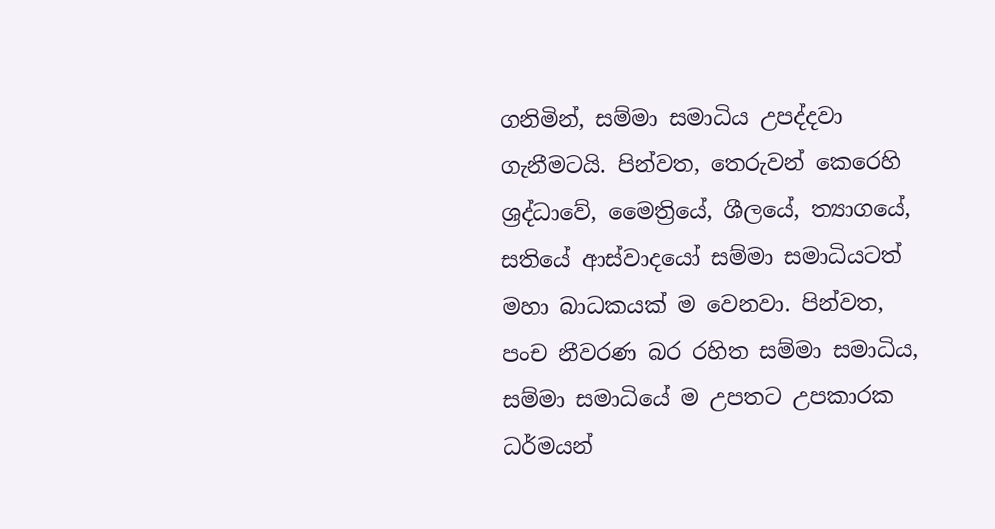ගනිමින්, සම්මා සමාධිය උපද්දවා ගැනීමටයි. පින්වත, තෙරුවන් කෙරෙහි ශ්‍රද්ධාවේ, මෛත්‍රියේ, ශීලයේ, ත්‍යාගයේ, සතියේ ආස්වාදයෝ සම්මා සමාධියටත් මහා බාධකයක් ම වෙනවා. පින්වත, පංච නීවරණ බර රහිත සම්මා සමාධිය, සම්මා සමාධියේ ම උපතට උපකාරක ධර්මයන්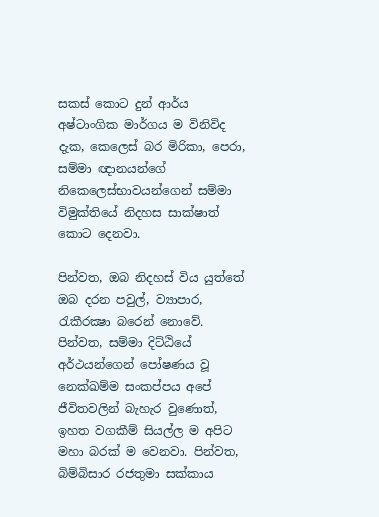සකස් කොට දුන් ආර්ය අෂ්ටාංගික මාර්ගය ම විනිවිද දැක, කෙලෙස් බර මිරිකා, පෙරා, සම්මා ඥානයන්ගේ නිකෙලෙස්භාවයන්ගෙන් සම්මා විමුක්තියේ නිදහස සාක්ෂාත් කොට දෙනවා.

පින්වත, ඔබ නිදහස් විය යුත්තේ ඔබ දරන පවුල්, ව්‍යාපාර, රැකීරක්‍ෂා බරෙන් නොවේ. පින්වත, සම්මා දිට්ඨියේ අර්ථයන්ගෙන් පෝෂණය වූ නෙක්ඛම්ම සංකප්පය අපේ ජීවිතවලින් බැහැර වුණොත්, ඉහත වගකීම් සියල්ල ම අපිට මහා බරක් ම වෙනවා. පින්වත, බිම්බිසාර රජතුමා සක්කාය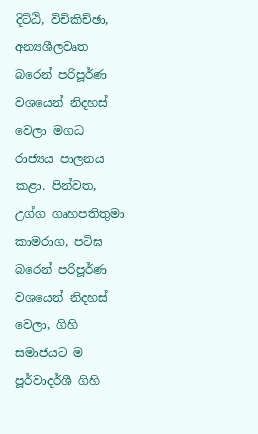දිට්ඨි, විචිකිච්ඡා, අන්‍යශීලවෘත බරෙන් පරිපූර්ණ වශයෙන් නිදහස් වෙලා මගධ රාජ්‍යය පාලනය කළා. පින්වත, උග්ග ගෘහපතිතුමා කාමරාග, පටිඝ බරෙන් පරිපූර්ණ වශයෙන් නිදහස් වෙලා, ගිහි සමාජයට ම පූර්වාදර්ශී ගිහි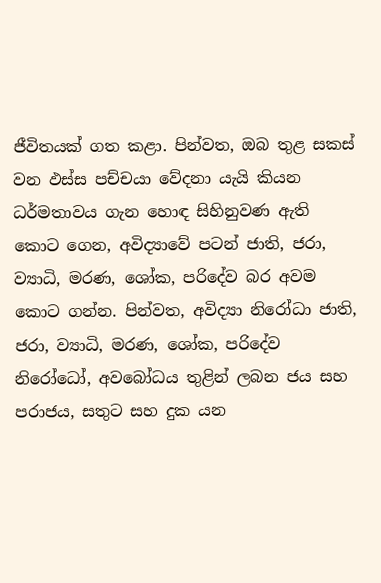ජීවිතයක් ගත කළා. පින්වත, ඔබ තුළ සකස් වන ඵස්ස පච්චයා වේදනා යැයි කියන ධර්මතාවය ගැන හොඳ සිහිනුවණ ඇති කොට ගෙන, අවිද්‍යාවේ පටන් ජාති, ජරා, ව්‍යාධි, මරණ, ශෝක, පරිදේව බර අවම කොට ගන්න. පින්වත, අවිද්‍යා නිරෝධා ජාති, ජරා, ව්‍යාධි, මරණ, ශෝක, පරිදේව නිරෝධෝ, අවබෝධය තුළින් ලබන ජය සහ පරාජය, සතුට සහ දුක යන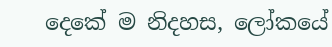දෙකේ ම නිදහස, ලෝකයේ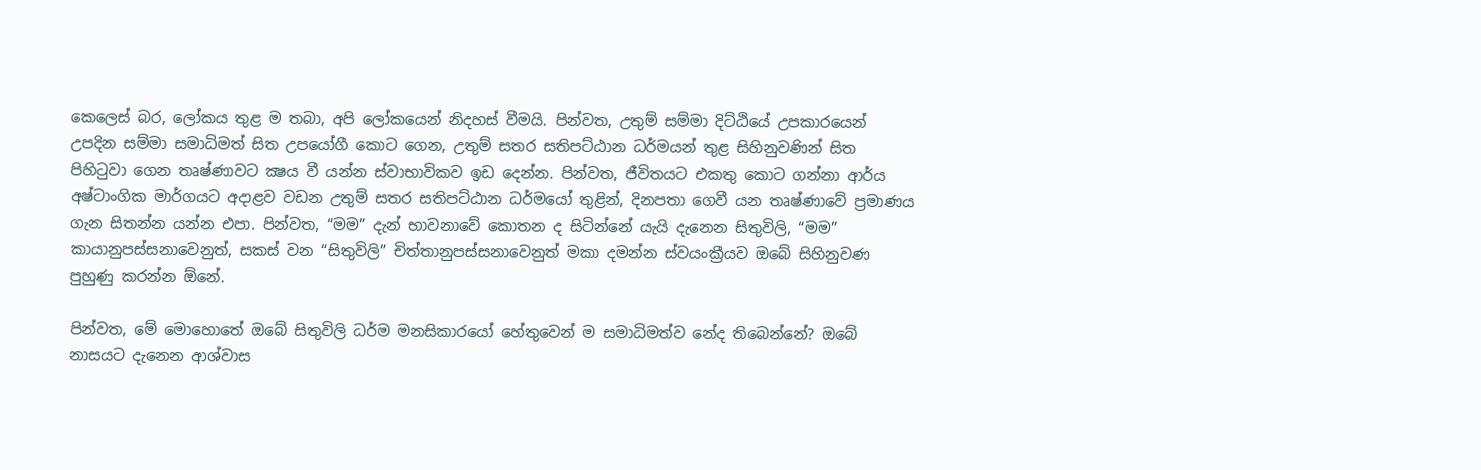කෙලෙස් බර, ලෝකය තුළ ම තබා, අපි ලෝකයෙන් නිදහස් වීමයි. පින්වත, උතුම් සම්මා දිට්ඨියේ උපකාරයෙන් උපදින සම්මා සමාධිමත් සිත උපයෝගී කොට ගෙන, උතුම් සතර සතිපට්ඨාන ධර්මයන් තුළ සිහිනුවණින් සිත පිහිටුවා ගෙන තෘෂ්ණාවට ක්‍ෂය වී යන්න ස්වාභාවිකව ඉඩ දෙන්න. පින්වත, ජීවිතයට එකතු කොට ගන්නා ආර්ය අෂ්ටාංගික මාර්ගයට අදාළව වඩන උතුම් සතර සතිපට්ඨාන ධර්මයෝ තුළින්, දිනපතා ගෙවී යන තෘෂ්ණාවේ ප්‍රමාණය ගැන සිතන්න යන්න එපා. පින්වත, “මම” දැන් භාවනාවේ කොතන ද සිටින්නේ යැයි දැනෙන සිතුවිලි, “මම” කායානුපස්සනාවෙනුත්, සකස් වන “සිතුවිලි” චිත්තානුපස්සනාවෙනුත් මකා දමන්න ස්වයංක්‍රීයව ඔබේ සිහිනුවණ පුහුණු කරන්න ඕනේ.

පින්වත, මේ මොහොතේ ඔබේ සිතුවිලි ධර්ම මනසිකාරයෝ හේතුවෙන් ම සමාධිමත්ව නේද තිබෙන්නේ? ඔබේ නාසයට දැනෙන ආශ්වාස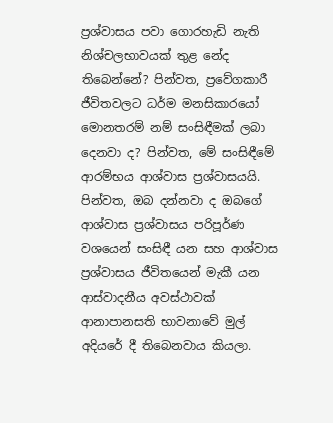ප්‍රශ්වාසය පවා ගොරහැඩි නැති නිශ්චලභාවයක් තුළ නේද තිබෙන්නේ? පින්වත, ප්‍රවේගකාරී ජීවිතවලට ධර්ම මනසිකාරයෝ මොනතරම් නම් සංසිඳීමක් ලබා දෙනවා ද? පින්වත, මේ සංසිඳීමේ ආරම්භය ආශ්වාස ප්‍රශ්වාසයයි. පින්වත, ඔබ දන්නවා ද ඔබගේ ආශ්වාස ප්‍රශ්වාසය පරිපූර්ණ වශයෙන් සංසිඳී යන සහ ආශ්වාස ප්‍රශ්වාසය ජීවිතයෙන් මැකී යන ආස්වාදනීය අවස්ථාවක් ආනාපානසති භාවනාවේ මුල් අදියරේ දී තිබෙනවාය කියලා.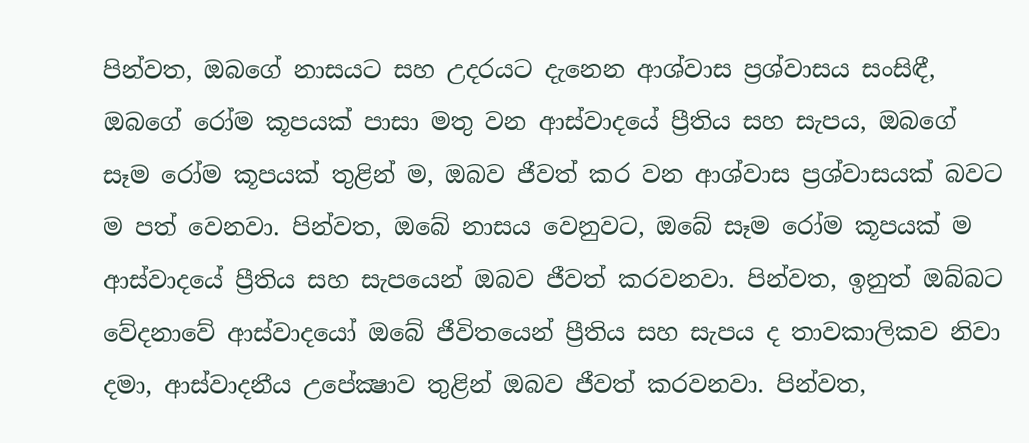පින්වත, ඔබගේ නාසයට සහ උදරයට දැනෙන ආශ්වාස ප්‍රශ්වාසය සංසිඳී, ඔබගේ රෝම කූපයක් පාසා මතු වන ආස්වාදයේ ප්‍රීතිය සහ සැපය, ඔබගේ සෑම රෝම කූපයක් තුළින් ම, ඔබව ජීවත් කර වන ආශ්වාස ප්‍රශ්වාසයක් බවට ම පත් වෙනවා. පින්වත, ඔබේ නාසය වෙනුවට, ඔබේ සෑම රෝම කූපයක් ම ආස්වාදයේ ප්‍රීතිය සහ සැපයෙන් ඔබව ජීවත් කරවනවා. පින්වත, ඉනුත් ඔබ්බට වේදනාවේ ආස්වාදයෝ ඔබේ ජීවිතයෙන් ප්‍රීතිය සහ සැපය ද තාවකාලිකව නිවා දමා, ආස්වාදනීය උපේක්‍ෂාව තුළින් ඔබව ජීවත් කරවනවා. පින්වත,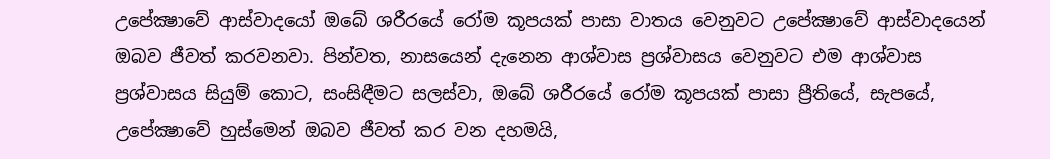උපේක්‍ෂාවේ ආස්වාදයෝ ඔබේ ශරීරයේ රෝම කූපයක් පාසා වාතය වෙනුවට උපේක්‍ෂාවේ ආස්වාදයෙන් ඔබව ජීවත් කරවනවා. පින්වත, නාසයෙන් දැනෙන ආශ්වාස ප්‍රශ්වාසය වෙනුවට එම ආශ්වාස ප්‍රශ්වාසය සියුම් කොට, සංසිඳීමට සලස්වා, ඔබේ ශරීරයේ රෝම කූපයක් පාසා ප්‍රීතියේ, සැපයේ, උපේක්‍ෂාවේ හුස්මෙන් ඔබව ජීවත් කර වන දහමයි,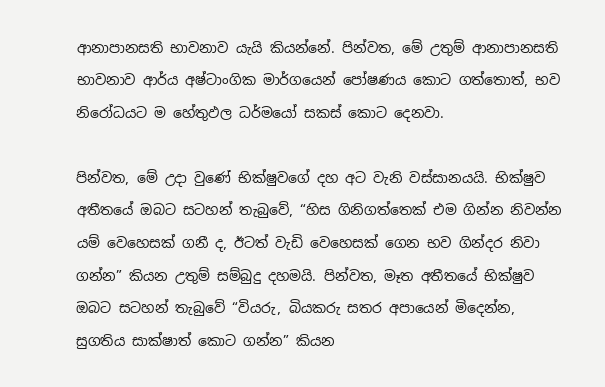ආනාපානසති භාවනාව යැයි කියන්නේ. පින්වත, මේ උතුම් ආනාපානසති භාවනාව ආර්ය අෂ්ටාංගික මාර්ගයෙන් පෝෂණය කොට ගත්තොත්, භව නිරෝධයට ම හේතුඵල ධර්මයෝ සකස් කොට දෙනවා.

පින්වත, මේ උදා වුණේ භික්ෂුවගේ දහ අට වැනි වස්සානයයි. භික්ෂුව අතීතයේ ඔබට සටහන් තැබුවේ, “හිස ගිනිගත්තෙක් එම ගින්න නිවන්න යම් වෙහෙසක් ගනී ද, ඊටත් වැඩි වෙහෙසක් ගෙන භව ගින්දර නිවා ගන්න” කියන උතුම් සම්බුදු දහමයි. පින්වත, මෑත අතීතයේ භික්ෂුව ඔබට සටහන් තැබුවේ “වියරු, බියකරු සතර අපායෙන් මිදෙන්න, සුගතිය සාක්ෂාත් කොට ගන්න” කියන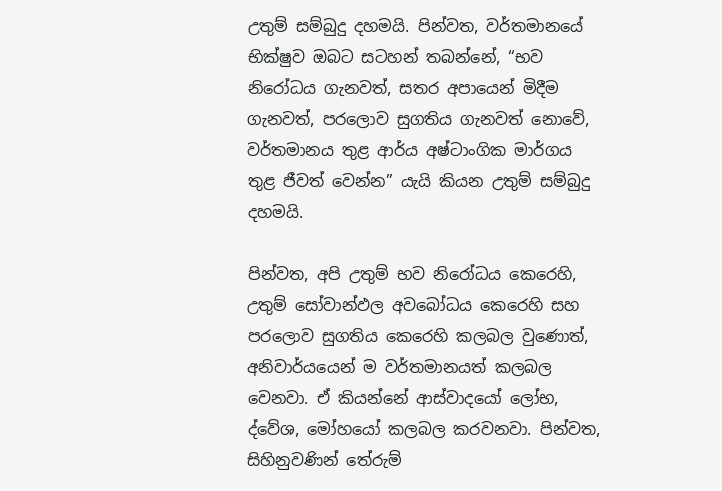උතුම් සම්බුදු දහමයි. පින්වත, වර්තමානයේ භික්ෂුව ඔබට සටහන් තබන්නේ, “භව නිරෝධය ගැනවත්, සතර අපායෙන් මිදීම ගැනවත්, පරලොව සුගතිය ගැනවත් නොවේ, වර්තමානය තුළ ආර්ය අෂ්ටාංගික මාර්ගය තුළ ජීවත් වෙන්න” යැයි කියන උතුම් සම්බුදු දහමයි.

පින්වත, අපි උතුම් භව නිරෝධය කෙරෙහි, උතුම් සෝවාන්ඵල අවබෝධය කෙරෙහි සහ පරලොව සුගතිය කෙරෙහි කලබල වුණොත්, අනිවාර්යයෙන් ම වර්තමානයත් කලබල වෙනවා. ඒ කියන්නේ ආස්වාදයෝ ලෝභ, ද්වේශ, මෝහයෝ කලබල කරවනවා. පින්වත, සිහිනුවණින් තේරුම්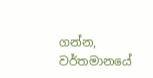ගන්න, වර්තමානයේ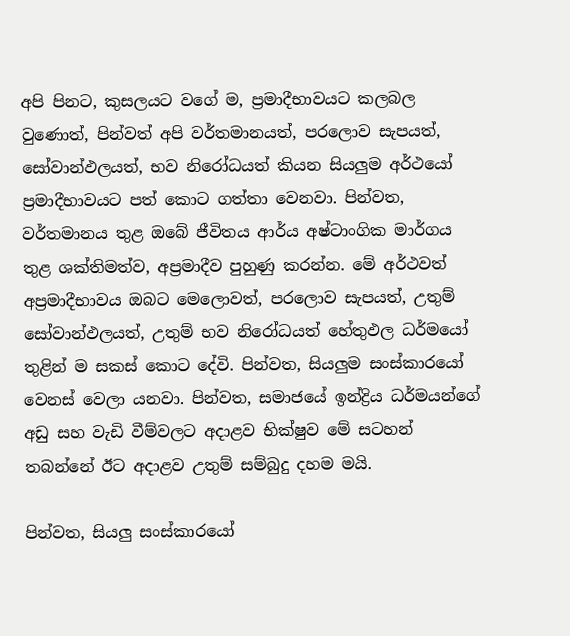අපි පිනට, කුසලයට වගේ ම, ප්‍රමාදීභාවයට කලබල වුණොත්, පින්වත් අපි වර්තමානයත්, පරලොව සැපයත්, සෝවාන්ඵලයත්, භව නිරෝධයත් කියන සියලුම අර්ථයෝ ප්‍රමාදීභාවයට පත් කොට ගත්තා වෙනවා. පින්වත, වර්තමානය තුළ ඔබේ ජීවිතය ආර්ය අෂ්ටාංගික මාර්ගය තුළ ශක්තිමත්ව, අප්‍රමාදීව පුහුණු කරන්න. මේ අර්ථවත් අප්‍රමාදීභාවය ඔබට මෙලොවත්, පරලොව සැපයත්, උතුම් සෝවාන්ඵලයත්, උතුම් භව නිරෝධයත් හේතුඵල ධර්මයෝ තුළින් ම සකස් කොට දේවි. පින්වත, සියලුම සංස්කාරයෝ වෙනස් වෙලා යනවා. පින්වත, සමාජයේ ඉන්ද්‍රිය ධර්මයන්ගේ අඩු සහ වැඩි වීම්වලට අදාළව භික්ෂුව මේ සටහන් තබන්නේ ඊට අදාළව උතුම් සම්බුදු දහම මයි.

පින්වත, සියලු සංස්කාරයෝ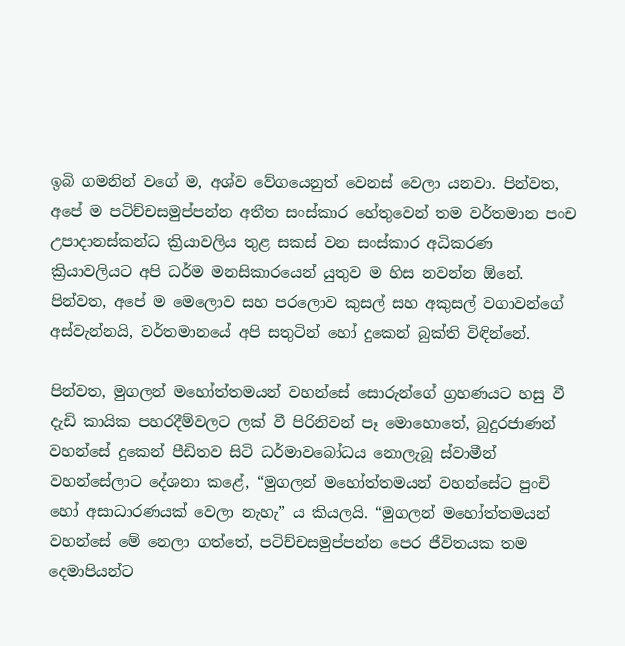ඉබි ගමනින් වගේ ම, අශ්ව වේගයෙනුත් වෙනස් වෙලා යනවා. පින්වත, අපේ ම පටිච්චසමුප්පන්න අතීත සංස්කාර හේතුවෙන් තම වර්තමාන පංච උපාදානස්කන්ධ ක්‍රියාවලිය තුළ සකස් වන සංස්කාර අධිකරණ ක්‍රියාවලියට අපි ධර්ම මනසිකාරයෙන් යුතුව ම හිස නවන්න ඕනේ. පින්වත, අපේ ම මෙලොව සහ පරලොව කුසල් සහ අකුසල් වගාවන්ගේ අස්වැන්නයි, වර්තමානයේ අපි සතුටින් හෝ දුකෙන් බුක්ති විඳින්නේ.

පින්වත, මුගලන් මහෝත්තමයන් වහන්සේ සොරුන්ගේ ග්‍රහණයට හසු වී දැඩි කායික පහරදීම්වලට ලක් වී පිරිනිවන් පෑ මොහොතේ, බුදුරජාණන් වහන්සේ දුකෙන් පීඩිතව සිටි ධර්මාවබෝධය නොලැබූ ස්වාමීන් වහන්සේලාට දේශනා කළේ, “මුගලන් මහෝත්තමයන් වහන්සේට පුංචි හෝ අසාධාරණයක් වෙලා නැහැ” ය කියලයි. “මුගලන් මහෝත්තමයන් වහන්සේ මේ නෙලා ගත්තේ, පටිච්චසමුප්පන්න පෙර ජීවිතයක තම දෙමාපියන්ට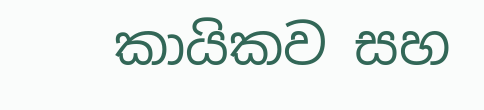කායිකව සහ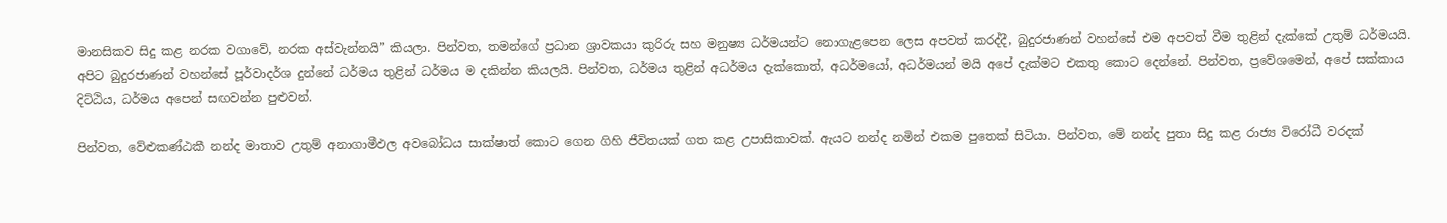මානසිකව සිදු කළ නරක වගාවේ, නරක අස්වැන්නයි” කියලා. පින්වත, තමන්ගේ ප්‍රධාන ශ්‍රාවකයා කුරිරු සහ මනුෂ්‍ය ධර්මයන්ට නොගැළපෙන ලෙස අපවත් කරද්දී, බුදුරජාණන් වහන්සේ එම අපවත් වීම තුළින් දැක්කේ උතුම් ධර්මයයි. අපිට බුදුරජාණන් වහන්සේ පූර්වාදර්ශ දුන්නේ ධර්මය තුළින් ධර්මය ම දකින්න කියලයි. පින්වත, ධර්මය තුළින් අධර්මය දැක්කොත්, අධර්මයෝ, අධර්මයන් මයි අපේ දැක්මට එකතු කොට දෙන්නේ. පින්වත, ප්‍රවේශමෙන්, අපේ සක්කාය දිට්ඨිය, ධර්මය අපෙන් සඟවන්න පුළුවන්.

පින්වත, වේළුකණ්ඨකී නන්ද මාතාව උතුම් අනාගාමීඵල අවබෝධය සාක්ෂාත් කොට ගෙන ගිහි ජීවිතයක් ගත කළ උපාසිකාවක්. ඇයට නන්ද නමින් එකම පුතෙක් සිටියා. පින්වත, මේ නන්ද පුතා සිදු කළ රාජ්‍ය විරෝධී වරදක්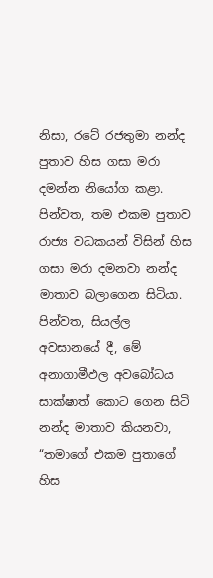නිසා, රටේ රජතුමා නන්ද පුතාව හිස ගසා මරා දමන්න නියෝග කළා. පින්වත, තම එකම පුතාව රාජ්‍ය වධකයන් විසින් හිස ගසා මරා දමනවා නන්ද මාතාව බලාගෙන සිටියා. පින්වත, සියල්ල අවසානයේ දී, මේ අනාගාමීඵල අවබෝධය සාක්ෂාත් කොට ගෙන සිටි නන්ද මාතාව කියනවා, “තමාගේ එකම පුතාගේ හිස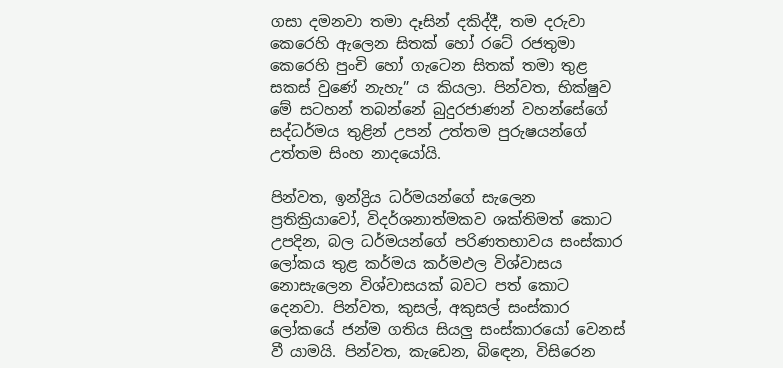ගසා දමනවා තමා දෑසින් දකිද්දී, තම දරුවා කෙරෙහි ඇලෙන සිතක් හෝ රටේ රජතුමා කෙරෙහි පුංචි හෝ ගැටෙන සිතක් තමා තුළ සකස් වුණේ නැහැ” ය කියලා. පින්වත, භික්ෂුව මේ සටහන් තබන්නේ බුදුරජාණන් වහන්සේගේ සද්ධර්මය තුළින් උපන් උත්තම පුරුෂයන්ගේ උත්තම සිංහ නාදයෝයි.

පින්වත, ඉන්ද්‍රිය ධර්මයන්ගේ සැලෙන ප්‍රතික්‍රියාවෝ, විදර්ශනාත්මකව ශක්තිමත් කොට උපදින, බල ධර්මයන්ගේ පරිණතභාවය සංස්කාර ලෝකය තුළ කර්මය කර්මඵල විශ්වාසය නොසැලෙන විශ්වාසයක් බවට පත් කොට දෙනවා. පින්වත, කුසල්, අකුසල් සංස්කාර ලෝකයේ ජන්ම ගතිය සියලු සංස්කාරයෝ වෙනස් වී යාමයි. පින්වත, කැඩෙන, බිඳෙන, විසිරෙන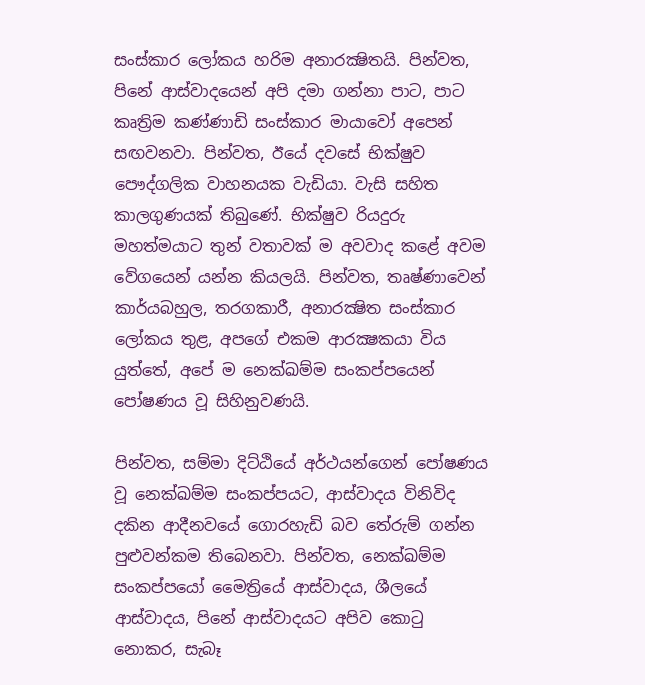සංස්කාර ලෝකය හරිම අනාරක්‍ෂිතයි. පින්වත, පිනේ ආස්වාදයෙන් අපි දමා ගන්නා පාට, පාට කෘත්‍රිම කණ්ණාඩි සංස්කාර මායාවෝ අපෙන් සඟවනවා. පින්වත, ඊයේ දවසේ භික්ෂුව පෞද්ගලික වාහනයක වැඩියා. වැසි සහිත කාලගුණයක් තිබුණේ. භික්ෂුව රියදුරු මහත්මයාට තුන් වතාවක් ම අවවාද කළේ අවම වේගයෙන් යන්න කියලයි. පින්වත, තෘෂ්ණාවෙන් කාර්යබහුල, තරගකාරී, අනාරක්‍ෂිත සංස්කාර ලෝකය තුළ, අපගේ එකම ආරක්‍ෂකයා විය යුත්තේ, අපේ ම නෙක්ඛම්ම සංකප්පයෙන් පෝෂණය වූ සිහිනුවණයි.

පින්වත, සම්මා දිට්ඨියේ අර්ථයන්ගෙන් පෝෂණය වූ නෙක්ඛම්ම සංකප්පයට, ආස්වාදය විනිවිද දකින ආදීනවයේ ගොරහැඩි බව තේරුම් ගන්න පුළුවන්කම තිබෙනවා. පින්වත, නෙක්ඛම්ම සංකප්පයෝ මෛත්‍රියේ ආස්වාදය, ශීලයේ ආස්වාදය, පිනේ ආස්වාදයට අපිව කොටු නොකර, සැබෑ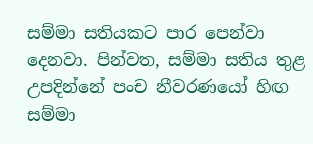සම්මා සතියකට පාර පෙන්වා දෙනවා. පින්වත, සම්මා සතිය තුළ උපදින්නේ පංච නීවරණයෝ හිඟ සම්මා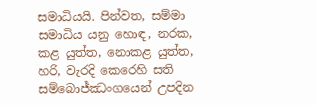සමාධියයි. පින්වත, සම්මා සමාධිය යනු හොඳ, නරක, කළ යුත්ත, නොකළ යුත්ත, හරි, වැරදි කෙරෙහි සති සම්බොජ්ඣංගයෙන් උපදින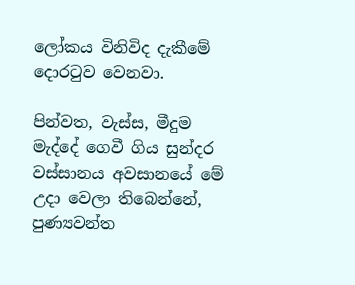ලෝකය විනිවිද දැකීමේ දොරටුව වෙනවා.

පින්වත, වැස්ස, මීදුම මැද්දේ ගෙවී ගිය සුන්දර වස්සානය අවසානයේ මේ උදා වෙලා තිබෙන්නේ, පුණ්‍යවන්ත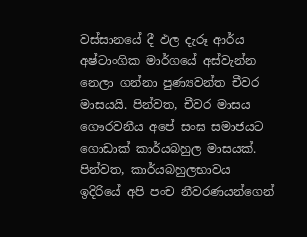වස්සානයේ දී ඵල දැරූ ආර්ය අෂ්ටාංගික මාර්ගයේ අස්වැන්න නෙලා ගන්නා පුණ්‍යවන්ත චීවර මාසයයි. පින්වත, චීවර මාසය ගෞරවනීය අපේ සංඝ සමාජයට ගොඩාක් කාර්යබහුල මාසයක්. පින්වත, කාර්යබහුලභාවය ඉදිරියේ අපි පංච නීවරණයන්ගෙන්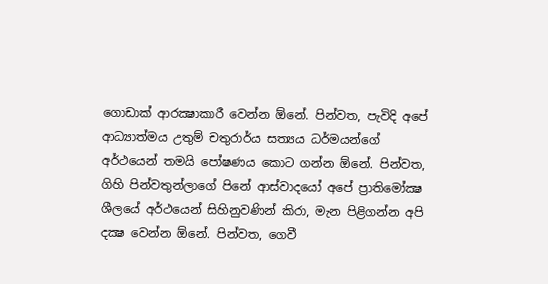ගොඩාක් ආරක්‍ෂාකාරී වෙන්න ඕනේ. පින්වත, පැවිදි අපේ ආධ්‍යාත්මය උතුම් චතුරාර්ය සත්‍යය ධර්මයන්ගේ අර්ථයෙන් තමයි පෝෂණය කොට ගන්න ඕනේ. පින්වත, ගිහි පින්වතුන්ලාගේ පිනේ ආස්වාදයෝ අපේ ප්‍රාතිමෝක්‍ෂ ශීලයේ අර්ථයෙන් සිහිනුවණින් කිරා, මැන පිළිගන්න අපි දක්‍ෂ වෙන්න ඕනේ. පින්වත, ගෙවී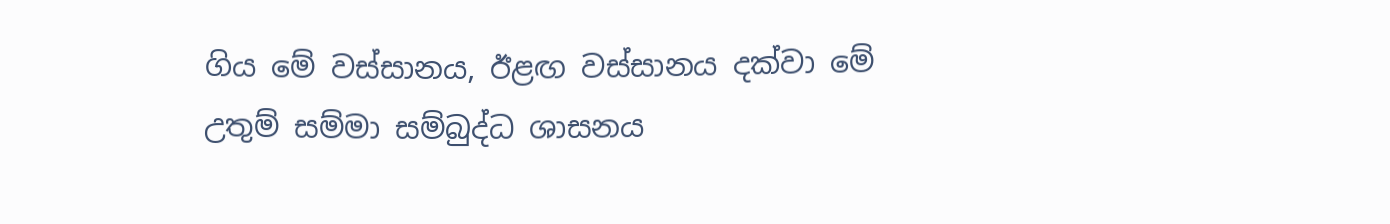ගිය මේ වස්සානය, ඊළඟ වස්සානය දක්වා මේ උතුම් සම්මා සම්බුද්ධ ශාසනය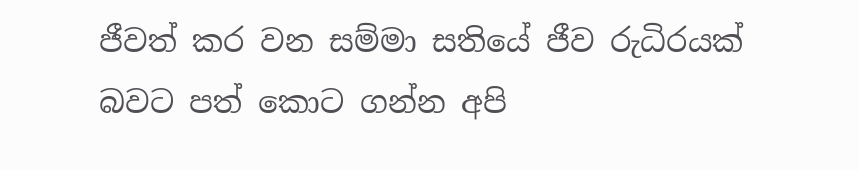ජීවත් කර වන සම්මා සතියේ ජීව රුධිරයක් බවට පත් කොට ගන්න අපි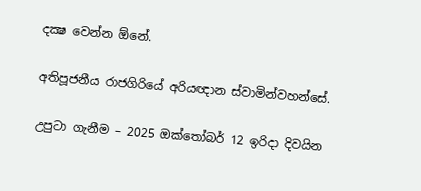දක්‍ෂ වෙන්න ඕනේ.

අතිපූජනීය රාජගිරියේ අරියඥාන ස්වාමින්වහන්සේ.

උපුටා ගැනීම – 2025 ඔක්තෝබර් 12 ඉරිදා දිවයින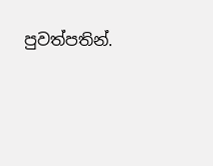පුවත්පතින්.